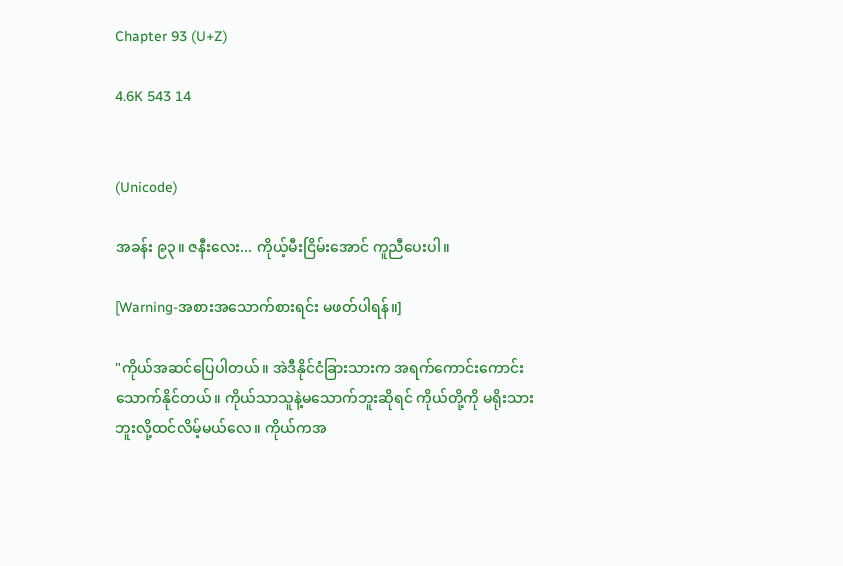Chapter 93 (U+Z)

4.6K 543 14


(Unicode)

အခန်း ၉၃။ ဇနီးလေး... ကိုယ့်မီးငြိမ်းအောင် ကူညီပေးပါ။

[Warning-အစားအသောက်စားရင်း မဖတ်ပါရန်။]

"ကိုယ်အဆင်ပြေပါတယ်။ အဲဒီနိုင်ငံခြားသားက အရက်ကောင်းကောင်းသောက်နိုင်တယ်။ ကိုယ်သာသူနဲ့မသောက်ဘူးဆိုရင် ကိုယ်တို့ကို မရိုးသားဘူးလို့ထင်လိမ့်မယ်လေ။ ကိုယ်ကအ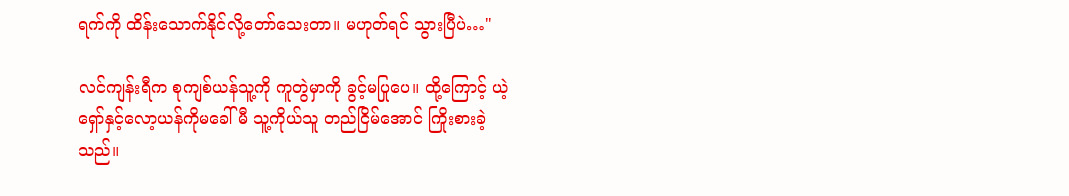ရက်ကို ထိန်းသောက်နိုင်လို့တော်သေးတာ။ မဟုတ်ရင် သွားပြီပဲ…"

လင်ကျန်းရီက စုကျစ်ယန်သူ့ကို ကူတွဲမှာကို ခွင့်မပြုပေ။ ထို့ကြောင့် ယဲ့ရှော်နှင့်လော့ယန်ကိုမခေါ်မီ သူ့ကိုယ်သူ တည်ငြိမ်အောင် ကြိုးစားခဲ့သည်။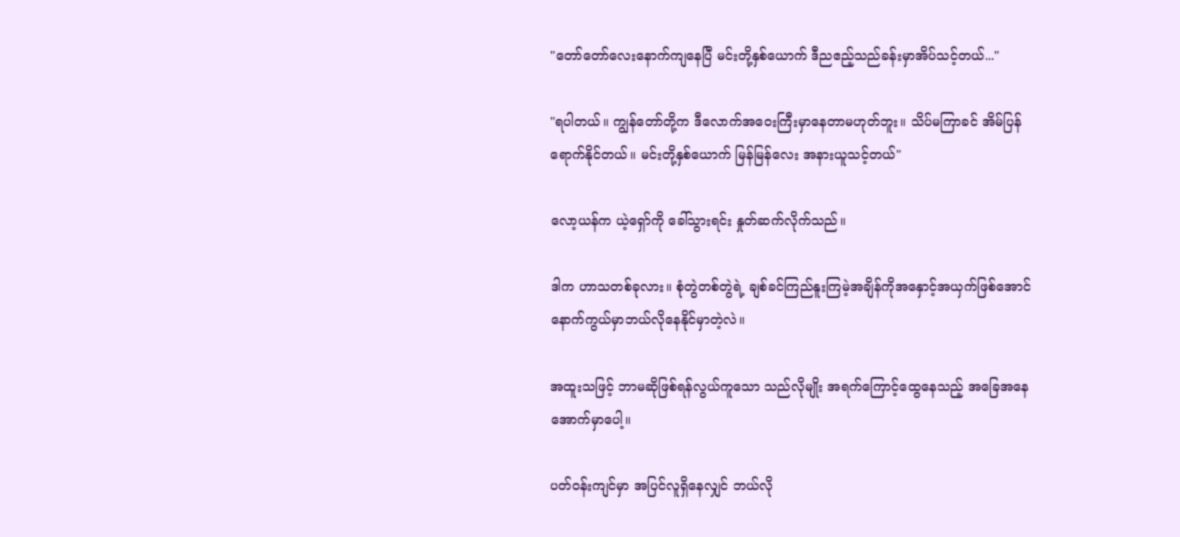"တော်တော်လေးနောက်ကျနေပြီ မင်းတို့နှစ်ယောက် ဒီညဧည့်သည်ခန်းမှာအိပ်သင့်တယ်..."

"ရပါတယ်။ ကျွန်တော်တို့က ဒီလောက်အဝေးကြီးမှာနေတာမဟုတ်ဘူး။ သိပ်မကြာခင် အိမ်ပြန်ရောက်နိုင်တယ်။ မင်းတို့နှစ်ယောက် မြန်မြန်လေး အနားယူသင့်တယ်"

လော့ယန်က ယဲ့ရှော်ကို ခေါ်သွားရင်း နှုတ်ဆက်လိုက်သည်။

ဒါက ဟာသတစ်ခုလား။ စုံတွဲတစ်တွဲရဲ့ ချစ်ခင်ကြည်နူးကြမဲ့အချိန်ကိုအနှောင့်အယှက်ဖြစ်အောင် နောက်ကွယ်မှာဘယ်လိုနေနိုင်မှာတဲ့လဲ။

အထူးသဖြင့် ဘာမဆိုဖြစ်ရန်လွယ်ကူသော သည်လိုမျိုး အရက်ကြောင့်ထွေနေသည့် အခြေအနေအောက်မှာပေါ့။

ပတ်ဝန်းကျင်မှာ အပြင်လူရှိနေလျှင် ဘယ်လို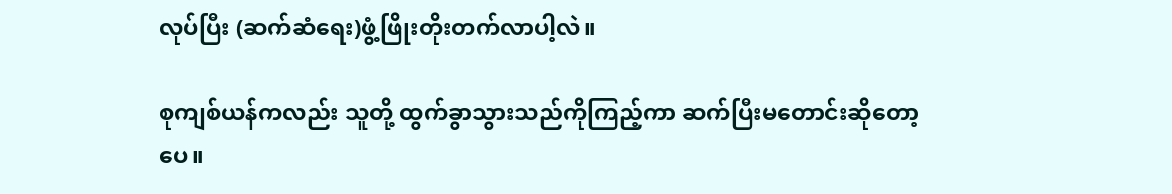လုပ်ပြီး (ဆက်ဆံရေး)ဖွံ့ဖြိုးတိုးတက်လာပါ့လဲ။

စုကျစ်ယန်ကလည်း သူတို့ ထွက်ခွာသွားသည်ကိုကြည့်ကာ ဆက်ပြီးမတောင်းဆိုတော့ပေ။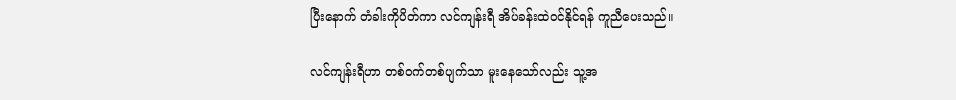ပြီးနောက် တံခါးကိုပိတ်ကာ လင်ကျန်းရီ အိပ်ခန်းထဲဝင်နိုင်ရန် ကူညီပေးသည်။

လင်ကျန်းရီဟာ တစ်ဝက်တစ်ပျက်သာ မူးနေသော်လည်း သူ့အ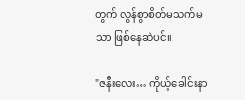တွက် လွန်စွာစိတ်မသက်မသာ ဖြစ်နေဆဲပင်။

"ဇနီးလေး… ကိုယ့်ခေါင်းနာ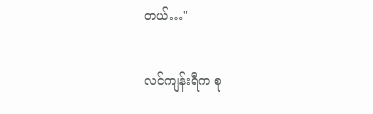တယ်…"

လင်ကျန်းရီက စု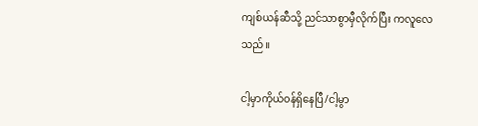ကျစ်ယန်ဆီသို့ ညင်သာစွာမှီလိုက်ပြီး ကလူလေသည်။

ငါ့မှာကိုယ်၀န်ရှိနေပြီ/ငါ့မွာ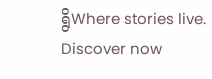ရွိWhere stories live. Discover now